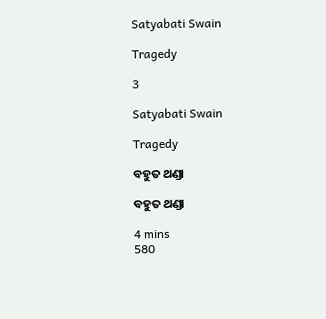Satyabati Swain

Tragedy

3

Satyabati Swain

Tragedy

ବହୁତ ଥଣ୍ଡା

ବହୁତ ଥଣ୍ଡା

4 mins
580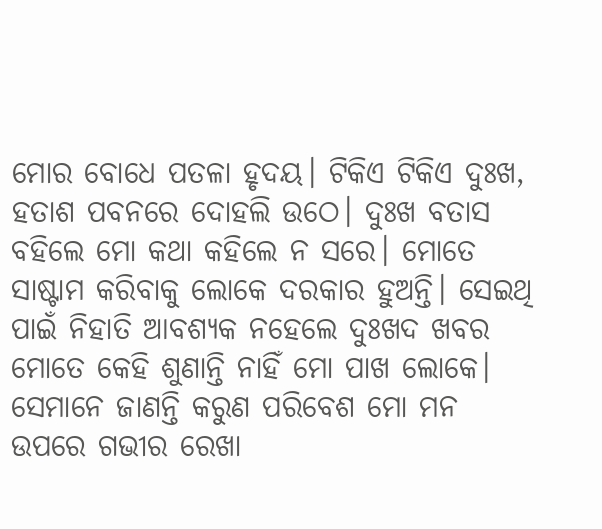ମୋର ବୋଧେ ପତଳା ହୃଦୟ। ଟିକିଏ ଟିକିଏ ଦୁଃଖ, ହତାଶ ପବନରେ ଦୋହଲି ଉଠେ। ଦୁଃଖ ବତାସ ବହିଲେ ମୋ କଥା କହିଲେ ନ ସରେ। ମୋତେ ସାଷ୍ଟାମ କରିବାକୁ ଲୋକେ ଦରକାର ହୁଅନ୍ତି। ସେଇଥି ପାଇଁ ନିହାତି ଆବଶ୍ୟକ ନହେଲେ ଦୁଃଖଦ ଖବର ମୋତେ କେହି ଶୁଣାନ୍ତି ନାହିଁ ମୋ ପାଖ ଲୋକେ। ସେମାନେ ଜାଣନ୍ତି କରୁଣ ପରିବେଶ ମୋ ମନ ଉପରେ ଗଭୀର ରେଖା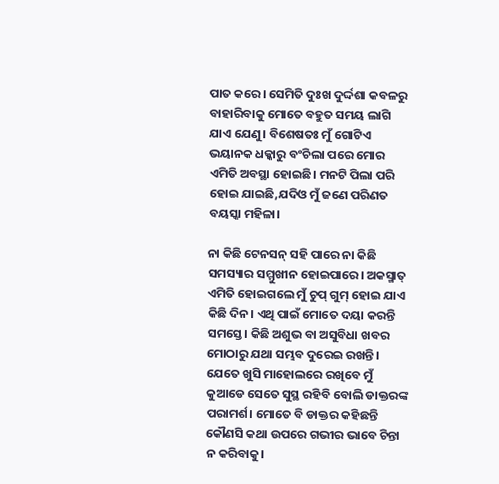ପାତ କରେ। ସେମିତି ଦୁଃଖ ଦୁର୍ଦ୍ଦଶା କବଳରୁ ବାହାରିବାକୁ ମୋତେ ବହୁତ ସମୟ ଲାଗି ଯାଏ ଯେଣୁ। ବିଶେଷତଃ ମୁଁ ଗୋଟିଏ ଭୟାନକ ଧକ୍କାରୁ ବଂଚିଲା ପରେ ମୋର ଏମିତି ଅବସ୍ଥା ହୋଇଛି। ମନଟି ପିଲା ପରି ହୋଇ ଯାଇଛି,ଯଦିଓ ମୁଁ ଜଣେ ପରିଣତ ବୟସ୍କା ମହିଳା।

ନା କିଛି ଟେନସନ୍ ସହି ପାରେ ନା କିଛି ସମସ୍ୟାର ସମ୍ମୁଖୀନ ହୋଇପାରେ। ଅକସ୍ମାତ୍ ଏମିତି ହୋଇଗଲେ ମୁଁ ଚୁପ୍ ଗୁମ୍ ହୋଇ ଯାଏ କିଛି ଦିନ। ଏଥି ପାଇଁ ମୋତେ ଦୟା କରନ୍ତି ସମସ୍ତେ। କିଛି ଅଶୁଭ ବା ଅସୁବିଧା ଖବର ମୋଠାରୁ ଯଥା ସମ୍ଭବ ଦୁରେଇ ରଖନ୍ତି। ଯେତେ ଖୁସି ମାହୋଲରେ ରଖିବେ ମୁଁ କୁଆଡେ ସେତେ ସୁସ୍ଥ ରହିବି ବୋଲି ଡାକ୍ତରଙ୍କ ପରାମର୍ଶ। ମୋତେ ବି ଡାକ୍ତର କହିଛନ୍ତି କୌଣସି କଥା ଉପରେ ଗଭୀର ଭାବେ ଚିନ୍ତା ନ କରିବାକୁ।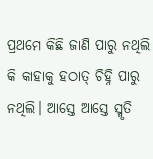ପ୍ରଥମେ କିଛି ଜାଣି ପାରୁ ନଥିଲି କି କାହାକୁ ହଠାତ୍ ଚିହ୍ନି ପାରୁ ନଥିଲି। ଆସ୍ତେ ଆସ୍ତେ ସ୍ମୃତି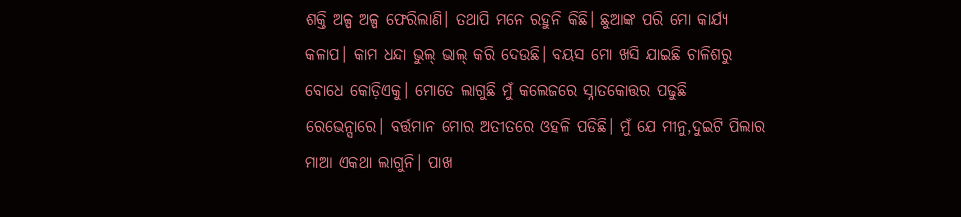ଶକ୍ତି ଅଳ୍ପ ଅଳ୍ପ ଫେରିଲାଣି। ତଥାପି ମନେ ରହୁନି କିଛି। ଛୁଆଙ୍କ ପରି ମୋ କାର୍ଯ୍ୟ କଳାପ। କାମ ଧନ୍ଦା ଭୁଲ୍ ଭାଲ୍ କରି ଦେଉଛି। ବୟସ ମୋ ଖସି ଯାଇଛି ଚାଳିଶରୁ ବୋଧେ କୋଡ଼ିଏକୁ। ମୋତେ ଲାଗୁଛି ମୁଁ କଲେଜରେ ସ୍ନାତକୋତ୍ତର ପଢୁଛି ରେଭେନ୍ସାରେ। ବର୍ତ୍ତମାନ ମୋର ଅତୀତରେ ଓହଳି ପଡିଛି। ମୁଁ ଯେ ମୀନୁ,ଦୁଇଟି ପିଲାର ମାଆ ଏକଥା ଲାଗୁନି। ପାଖ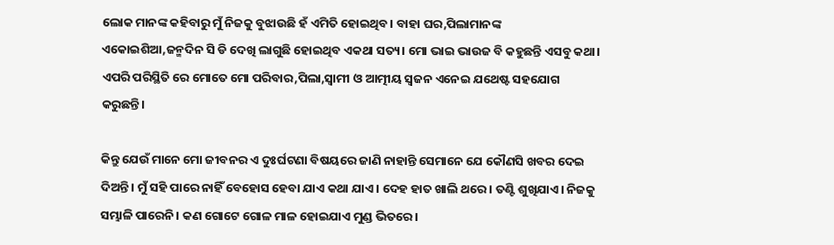ଲୋକ ମାନଙ୍କ କହିବାରୁ ମୁଁ ନିଜକୁ ବୁଝାଉଛି ହଁ ଏମିତି ହୋଇଥିବ। ବାହା ଘର,ପିଲାମାନଙ୍କ ଏକୋଇଶିଆ,ଜନ୍ମଦିନ ସି ଡି ଦେଖି ଲାଗୁଛି ହୋଇଥିବ ଏକଥା ସତ୍ୟ। ମୋ ଭାଇ ଭାଉଜ ବି କହୁଛନ୍ତି ଏସବୁ କଥା। ଏପରି ପରିସ୍ଥିତି ରେ ମୋତେ ମୋ ପରିବାର,ପିଲା,ସ୍ୱାମୀ ଓ ଆତ୍ମୀୟ ସ୍ୱଜନ ଏନେଇ ଯଥେଷ୍ଟ ସହଯୋଗ କରୁଛନ୍ତି।

କିନ୍ତୁ ଯେଉଁ ମାନେ ମୋ ଜୀବନର ଏ ଦୁଃର୍ଘଟଣା ବିଷୟରେ ଜାଣି ନାହାନ୍ତି ସେମାନେ ଯେ କୌଣସି ଖବର ଦେଇ ଦିଅନ୍ତି। ମୁଁ ସହି ପାରେ ନାହିଁ ବେହୋସ ହେବା ଯାଏ କଥା ଯାଏ। ଦେହ ହାତ ଖାଲି ଥରେ। ତଣ୍ଟି ଶୁଖିଯାଏ। ନିଜକୁ ସମ୍ଭାଳି ପାରେନି। କଣ ଗୋଟେ ଗୋଳ ମାଳ ହୋଇଯାଏ ମୁଣ୍ଡ ଭିତରେ।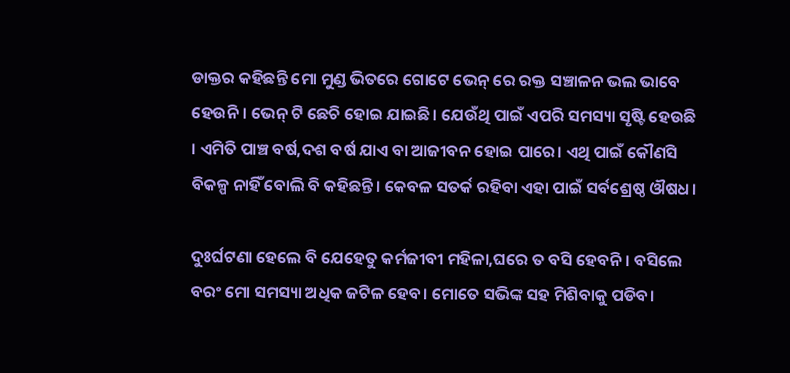ଡାକ୍ତର କହିଛନ୍ତି ମୋ ମୁଣ୍ଡ ଭିତରେ ଗୋଟେ ଭେନ୍ ରେ ରକ୍ତ ସଞ୍ଚାଳନ ଭଲ ଭାବେ ହେଉନି। ଭେନ୍ ଟି ଛେଚି ହୋଇ ଯାଇଛି। ଯେଉଁଥି ପାଇଁ ଏପରି ସମସ୍ୟା ସୃଷ୍ଟି ହେଉଛି । ଏମିତି ପାଞ୍ଚ ବର୍ଷ,ଦଶ ବର୍ଷ ଯାଏ ବା ଆଜୀବନ ହୋଇ ପାରେ। ଏଥି ପାଇଁ କୌଣସି ବିକଳ୍ପ ନାହିଁ ବୋଲି ବି କହିଛନ୍ତି। କେବଳ ସତର୍କ ରହିବା ଏହା ପାଇଁ ସର୍ବଶ୍ରେଷ୍ଠ ଔଷଧ।

ଦୁଃର୍ଘଟଣା ହେଲେ ବି ଯେହେତୁ କର୍ମଜୀବୀ ମହିଳା,ଘରେ ତ ବସି ହେବନି। ବସିଲେ ବରଂ ମୋ ସମସ୍ୟା ଅଧିକ ଜଟିଳ ହେବ। ମୋତେ ସଭିଙ୍କ ସହ ମିଶିବାକୁ ପଡିବ।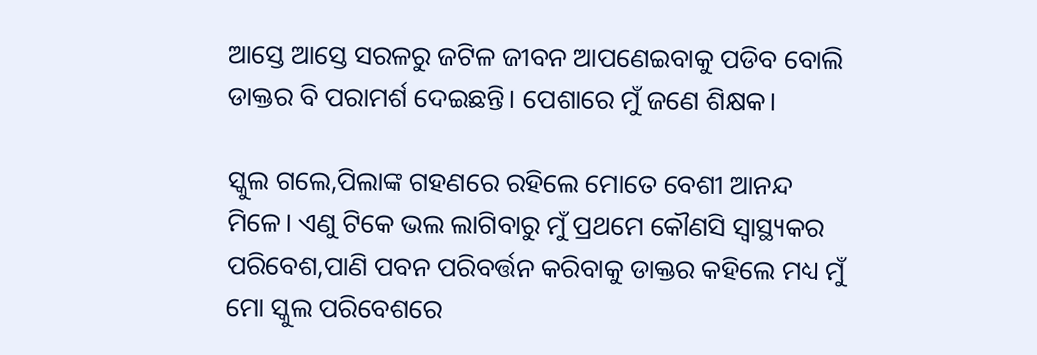ଆସ୍ତେ ଆସ୍ତେ ସରଳରୁ ଜଟିଳ ଜୀବନ ଆପଣେଇବାକୁ ପଡିବ ବୋଲି ଡାକ୍ତର ବି ପରାମର୍ଶ ଦେଇଛନ୍ତି। ପେଶାରେ ମୁଁ ଜଣେ ଶିକ୍ଷକ।

ସ୍କୁଲ ଗଲେ,ପିଲାଙ୍କ ଗହଣରେ ରହିଲେ ମୋତେ ବେଶୀ ଆନନ୍ଦ ମିଳେ। ଏଣୁ ଟିକେ ଭଲ ଲାଗିବାରୁ ମୁଁ ପ୍ରଥମେ କୌଣସି ସ୍ୱାସ୍ଥ୍ୟକର ପରିବେଶ,ପାଣି ପବନ ପରିବର୍ତ୍ତନ କରିବାକୁ ଡାକ୍ତର କହିଲେ ମଧ୍ୟ ମୁଁ ମୋ ସ୍କୁଲ ପରିବେଶରେ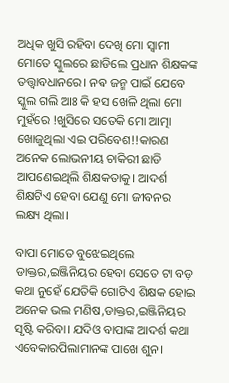ଅଧିକ ଖୁସି ରହିବା ଦେଖି ମୋ ସ୍ୱାମୀ ମୋତେ ସ୍କୁଲରେ ଛାଡିଲେ ପ୍ରଧାନ ଶିକ୍ଷକଙ୍କ ତତ୍ତ୍ଵାବଧାନରେ। ନଵ ଜନ୍ମ ପାଇଁ ଯେବେ ସ୍କୁଲ ଗଲି ଆଃ କି ହସ ଖେଳି ଥିଲା ମୋ ମୁହଁରେ !ଖୁସିରେ ସତେକି ମୋ ଆତ୍ମା ଖୋଜୁଥିଲା ଏଇ ପରିବେଶ!!କାରଣ ଅନେକ ଲୋଭନୀୟ ଚାକିରୀ ଛାଡି ଆପଣେଇଥିଲି ଶିକ୍ଷକତାକୁ। ଆଦର୍ଶ ଶିକ୍ଷଟିଏ ହେବା ଯେଣୁ ମୋ ଜୀବନର ଲକ୍ଷ୍ୟ ଥିଲା।

ବାପା ମୋତେ ବୁଝେଇଥିଲେ ଡାକ୍ତର,ଇଞ୍ଜିନିୟର ହେବା ସେତେ ଟା ବଡ଼ କଥା ନୁହେଁ ଯେତିକି ଗୋଟିଏ ଶିକ୍ଷକ ହୋଇ ଅନେକ ଭଲ ମଣିଷ,ଡାକ୍ତର,ଇଞ୍ଜିନିୟର ସୃଷ୍ଟି କରିବା। ଯଦିଓ ବାପାଙ୍କ ଆଦର୍ଶ କଥା ଏବେକାରପିଲାମାନଙ୍କ ପାଖେ ଶୁନ।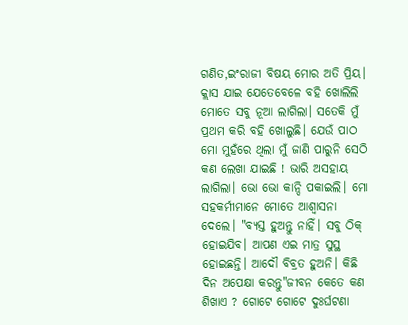ଗଣିତ,ଇଂରାଜୀ ବିଷୟ ମୋର ଅତି ପ୍ରିୟ। କ୍ଲାସ ଯାଇ ଯେତେବେଳେ ବହି ଖୋଲିଲି ମୋତେ ସବୁ ନୂଆ ଲାଗିଲା। ସତେକି ମୁଁ ପ୍ରଥମ କରି ବହି ଖୋଲୁଛି। ଯେଉଁ ପାଠ ମୋ ମୁହଁରେ ଥିଲା ମୁଁ ଜାଣି ପାରୁନି ସେଠି କଣ ଲେଖା ଯାଇଛି ! ଭାରି ଅସହାୟ ଲାଗିଲା। ଭୋ ଭୋ କାନ୍ଦି ପକାଇଲି। ମୋ ସହକର୍ମୀମାନେ ମୋତେ ଆଶ୍ୱାସନା ଦେଲେ। "ବ୍ୟସ୍ତ ହୁଅନ୍ତୁ ନାହିଁ। ସବୁ ଠିକ୍ ହୋଇଯିବ। ଆପଣ ଏଇ ମାତ୍ର ସୁସ୍ଥ ହୋଇଛନ୍ତି। ଆଦୌ ବିବ୍ରତ ହୁଅନି। କିଛି ଦିନ ଅପେକ୍ଷା କରନ୍ତୁ"ଜୀବନ କେତେ କଣ ଶିଖାଏ ? ଗୋଟେ ଗୋଟେ ଦୁଃର୍ଘଟଣା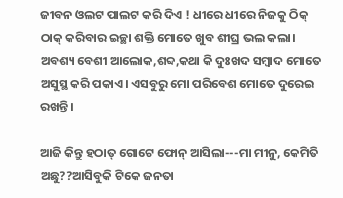ଜୀବନ ଓଲଟ ପାଲଟ କରି ଦିଏ ! ଧୀରେ ଧୀରେ ନିଜକୁ ଠିକ୍ ଠାକ୍ କରିବାର ଇଚ୍ଛା ଶକ୍ତି ମୋତେ ଖୁବ ଶୀଘ୍ର ଭଲ କଲା। ଅବଶ୍ୟ ବେଶୀ ଆଲୋକ,ଶବ୍ଦ,କଥା କି ଦୁଃଖଦ ସମ୍ବାଦ ମୋତେ ଅସୁସ୍ଥ କରି ପକାଏ। ଏସବୁରୁ ମୋ ପରିବେଶ ମୋତେ ଦୁରେଇ ରଖନ୍ତି ।

ଆଜି କିନ୍ତୁ ହଠାତ୍ ଗୋଟେ ଫୋନ୍ ଆସିଲା---ମା ମୀନୁ, କେମିତି ଅଛୁ??ଆସିବୁକି ଟିକେ ଜନତା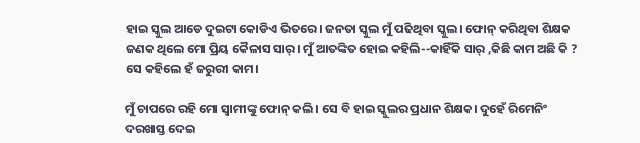ହାଇ ସ୍କୁଲ ଆଡେ ଦୁଇଟା କୋଡିଏ ଭିତରେ। ଜନତା ସ୍କୁଲ ମୁଁ ପଢିଥିବା ସ୍କୁଲ। ଫୋନ୍ କରିଥିବା ଶିକ୍ଷକ ଜଣକ ଥିଲେ ମୋ ପ୍ରିୟ କୈଳାସ ସାର୍। ମୁଁ ଆତଙ୍କିତ ହୋଇ କହିଲି--କାହିଁକି ସାର୍ ,କିଛି କାମ ଅଛି କି ? ସେ କହିଲେ ହଁ ଜରୁରୀ କାମ।

ମୁଁ ଚାପରେ ରହି ମୋ ସ୍ୱାମୀଙ୍କୁ ଫୋନ୍ କଲି। ସେ ବି ହାଇ ସ୍କୁଲର ପ୍ରଧାନ ଶିକ୍ଷକ। ଦୁହେଁ ରିମେନିଂ ଦରଖାସ୍ତ ଦେଇ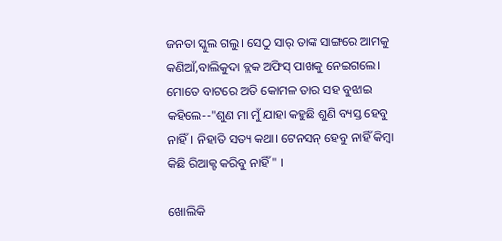ଜନତା ସ୍କୁଲ ଗଲୁ। ସେଠୁ ସାର୍ ତାଙ୍କ ସାଙ୍ଗରେ ଆମକୁ କଣିଆଁ,ବାଲିକୁଦା ବ୍ଲକ ଅଫିସ୍ ପାଖକୁ ନେଇଗଲେ। ମୋତେ ବାଟରେ ଅତି କୋମଳ ତାର ସହ ବୁଝାଇ କହିଲେ--"ଶୁଣ ମା ମୁଁ ଯାହା କହୁଛି ଶୁଣି ବ୍ୟସ୍ତ ହେବୁ ନାହିଁ। ନିହାତି ସତ୍ୟ କଥା। ଟେନସନ୍ ହେବୁ ନାହିଁ କିମ୍ବା କିଛି ରିଆକ୍ଟ କରିବୁ ନାହିଁ" ।

ଖୋଲିକି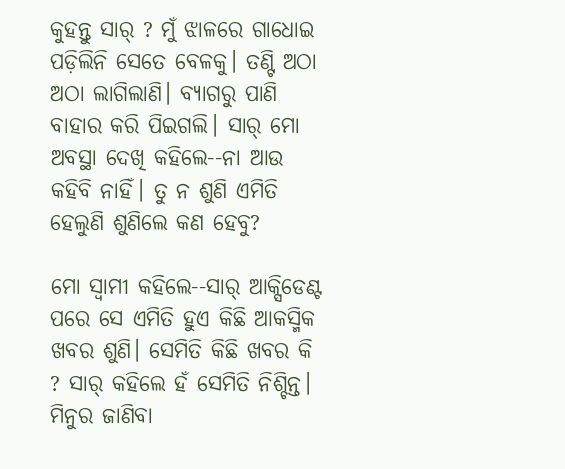କୁହନ୍ତୁ ସାର୍ ? ମୁଁ ଝାଳରେ ଗାଧୋଇ ପଡ଼ିଲିନି ସେତେ ବେଳକୁ। ତଣ୍ଟି ଅଠା ଅଠା ଲାଗିଲାଣି। ବ୍ୟାଗରୁ ପାଣି ବାହାର କରି ପିଇଗଲି। ସାର୍ ମୋ ଅବସ୍ଥା ଦେଖି କହିଲେ--ନା ଆଉ କହିବି ନାହିଁ। ତୁ ନ ଶୁଣି ଏମିତି ହେଲୁଣି ଶୁଣିଲେ କଣ ହେବୁ?

ମୋ ସ୍ୱାମୀ କହିଲେ--ସାର୍ ଆକ୍ସିଡେଣ୍ଟ ପରେ ସେ ଏମିତି ହୁଏ କିଛି ଆକସ୍ମିକ ଖବର ଶୁଣି। ସେମିତି କିଛି ଖବର କି ? ସାର୍ କହିଲେ ହଁ ସେମିତି ନିଶ୍ଚିନ୍ତ। ମିନୁର ଜାଣିବା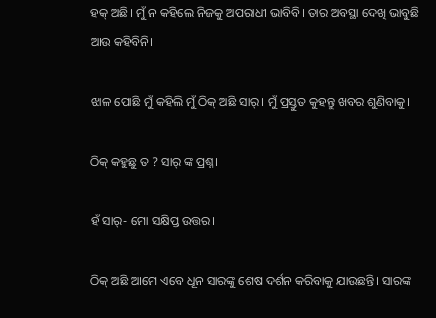ହକ୍ ଅଛି। ମୁଁ ନ କହିଲେ ନିଜକୁ ଅପରାଧୀ ଭାବିବି। ତାର ଅବସ୍ଥା ଦେଖି ଭାବୁଛି ଆଉ କହିବିନି।

ଝାଳ ପୋଛି ମୁଁ କହିଲି ମୁଁ ଠିକ୍ ଅଛି ସାର୍। ମୁଁ ପ୍ରସ୍ତୁତ କୁହନ୍ତୁ ଖବର ଶୁଣିବାକୁ।

ଠିକ୍ କହୁଛୁ ତ ? ସାର୍ ଙ୍କ ପ୍ରଶ୍ନ।

ହଁ ସାର୍- ମୋ ସକ୍ଷିପ୍ତ ଉତ୍ତର।

ଠିକ୍ ଅଛି ଆମେ ଏବେ ଧୂନ ସାରଙ୍କୁ ଶେଷ ଦର୍ଶନ କରିବାକୁ ଯାଉଛନ୍ତି। ସାରଙ୍କ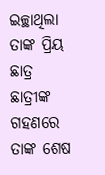ଇଚ୍ଛାଥିଲା ତାଙ୍କ ପ୍ରିୟ ଛାତ୍ର ଛାତ୍ରୀଙ୍କ ଗହଣରେ ତାଙ୍କ ଶେଷ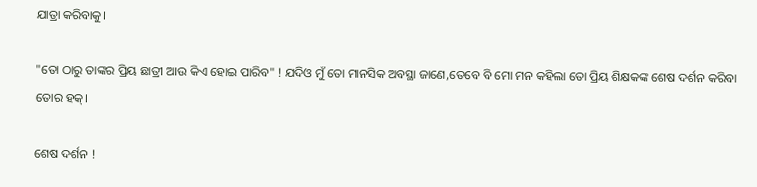ଯାତ୍ରା କରିବାକୁ।

"ତୋ ଠାରୁ ତାଙ୍କର ପ୍ରିୟ ଛାତ୍ରୀ ଆଉ କିଏ ହୋଇ ପାରିବ" ! ଯଦିଓ ମୁଁ ତୋ ମାନସିକ ଅବସ୍ଥା ଜାଣେ,ତେବେ ବି ମୋ ମନ କହିଲା ତୋ ପ୍ରିୟ ଶିକ୍ଷକଙ୍କ ଶେଷ ଦର୍ଶନ କରିବା ତୋର ହକ୍।

ଶେଷ ଦର୍ଶନ !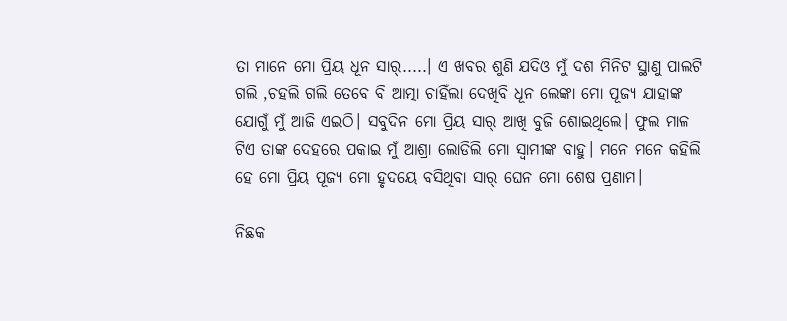ତା ମାନେ ମୋ ପ୍ରିୟ ଧୂନ ସାର୍.....। ଏ ଖବର ଶୁଣି ଯଦିଓ ମୁଁ ଦଶ ମିନିଟ ସ୍ଥାଣୁ ପାଲଟି ଗଲି ,ଚହଲି ଗଲି ତେବେ ବି ଆତ୍ମା ଚାହିଁଲା ଦେଖିବି ଧୂନ ଲେଙ୍କା ମୋ ପୂଜ୍ୟ ଯାହାଙ୍କ ଯୋଗୁଁ ମୁଁ ଆଜି ଏଇଠି। ସବୁଦିନ ମୋ ପ୍ରିୟ ସାର୍ ଆଖି ବୁଜି ଶୋଇଥିଲେ। ଫୁଲ ମାଳ ଟିଏ ତାଙ୍କ ଦେହରେ ପକାଇ ମୁଁ ଆଶ୍ରା ଲୋଡିଲି ମୋ ସ୍ୱାମୀଙ୍କ ବାହୁ। ମନେ ମନେ କହିଲି ହେ ମୋ ପ୍ରିୟ ପୂଜ୍ୟ ମୋ ହୃଦୟେ ବସିଥିବା ସାର୍ ଘେନ ମୋ ଶେଷ ପ୍ରଣାମ।

ନିଛକ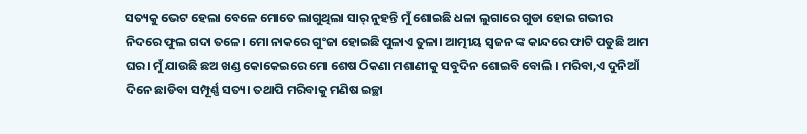ସତ୍ୟକୁ ଭେଟ ହେଲା ବେଳେ ମୋତେ ଲାଗୁଥିଲା ସାର୍ ନୁହନ୍ତି ମୁଁ ଶୋଇଛି ଧଳା ଲୁଗାରେ ଗୁଡା ହୋଇ ଗଭୀର ନିଦରେ ଫୁଲ ଗଦା ତଳେ। ମୋ ନାକରେ ଗୁଂଜା ହୋଇଛି ପୁଳାଏ ତୁଳା। ଆତ୍ମୀୟ ସ୍ୱଜନ ଙ୍କ କାନ୍ଦରେ ଫାଟି ପଡୁଛି ଆମ ଘର। ମୁଁ ଯାଉଛି ଛଅ ଖଣ୍ଡ କୋକେଇରେ ମୋ ଶେଷ ଠିକଣା ମଶାଣୀକୁ ସବୁଦିନ ଶୋଇବି ବୋଲି । ମରିବା,ଏ ଦୁନିଆଁ ଦିନେ ଛାଡିବା ସମ୍ପୂର୍ଣ୍ଣ ସତ୍ୟ। ତଥାପି ମରିବାକୁ ମଣିଷ ଇଚ୍ଛା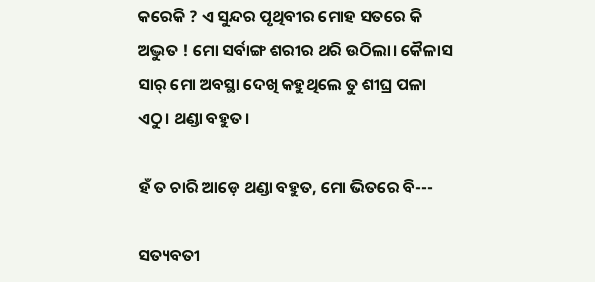କରେକି ? ଏ ସୁନ୍ଦର ପୃଥିବୀର ମୋହ ସତରେ କି ଅଦ୍ଭୁତ ! ମୋ ସର୍ବାଙ୍ଗ ଶରୀର ଥରି ଉଠିଲା। କୈଳାସ ସାର୍ ମୋ ଅବସ୍ଥା ଦେଖି କହୁଥିଲେ ତୁ ଶୀଘ୍ର ପଳା ଏଠୁ। ଥଣ୍ଡା ବହୁତ।

ହଁ ତ ଚାରି ଆଡ଼େ ଥଣ୍ଡା ବହୁତ, ମୋ ଭିତରେ ବି---

ସତ୍ୟବତୀ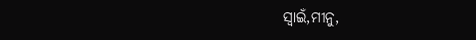ସ୍ଵାଇଁ,ମୀନୁ,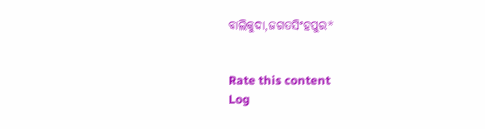ବାଲିକୁଦା,ଜଗତସିଂହପୁର*


Rate this content
Log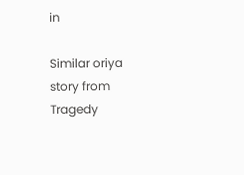in

Similar oriya story from Tragedy